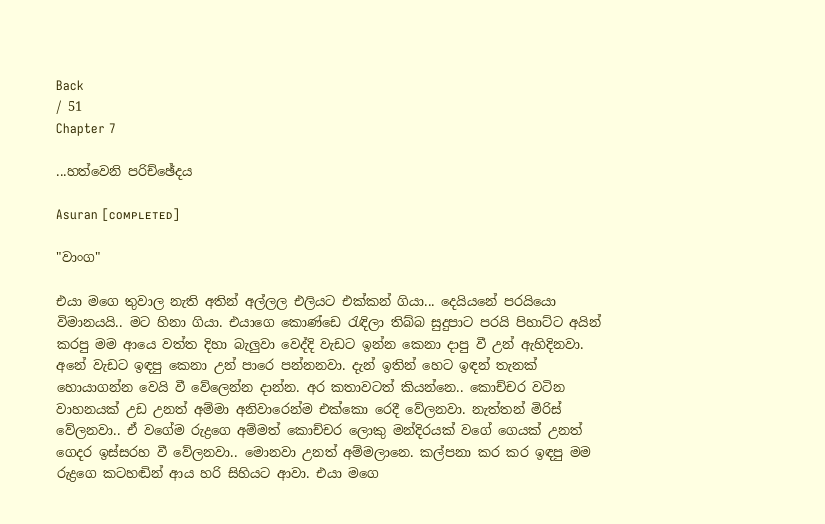Back
/ 51
Chapter 7

...හත්වෙනි පරිච්ඡේදය

Asuran [ᴄᴏᴍᴘʟᴇᴛᴇᴅ]

"වාංග"

එයා මගෙ තුවාල නැති අතින් අල්ලල එලියට එක්කන් ගියා... දෙයියනේ පරයියො විමානයයි.. මට හිනා ගියා. එයාගෙ කොණ්ඩෙ රැඳිලා තිබ්බ සුදුපාට පරයි පිහාට්ට අයින් කරපු මම ආයෙ වත්ත දිහා බැලුවා වෙද්දි වැඩට ඉන්න කෙනා දාපු වී උන් ඇහිදිනවා. අනේ වැඩට ඉඳපු කෙනා උන් පාරෙ පන්නනවා. දැන් ඉතින් හෙට ඉඳන් තැනක් හොයාගන්න වෙයි වී වේලෙන්න දාන්න. අර කතාවටත් කියන්නෙ.. කොච්චර වටින වාහනයක් උඩ උනත් අම්මා අනිවාරෙන්ම එක්කො රෙදී වේලනවා. නැත්තන් මිරිස් වේලනවා.. ඒ වගේම රුද්‍රගෙ අම්මත් කොච්චර ලොකු මන්දිරයක් වගේ ගෙයක් උනත් ගෙදර ඉස්සරහ වී වේලනවා.. මොනවා උනත් අම්මලානෙ. කල්පනා කර කර ඉඳපු මම රුද්‍රගෙ කටහඬින් ආය හරි සිහියට ආවා. එයා මගෙ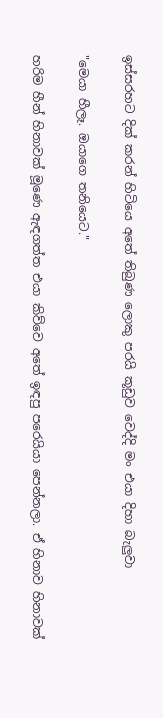ඉස්සරහට දික් කරන් හිටියෙ අතේ තිබුණ ලොකු පරයි කූඩුව වෙද්දි මං එයා දිහා බැලුවා

"මෙයා හීලෑ. ඔයාගෙ තනියෙට."

හරිම හීන් හිනාවක් මූණෙ ඇඳගත්ත එයා කිව්වෙ අතේ ඉඳපු පරෙයියා පෙන්නලා. ඒ හිනාව හිනාවක්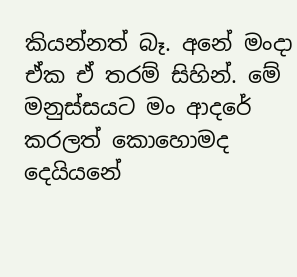කියන්නත් බෑ. අනේ මංදා ඒක ඒ තරම් සිහින්. මේ මනුස්සයට මං ආදරේ කරලත් කොහොමද දෙයියනේ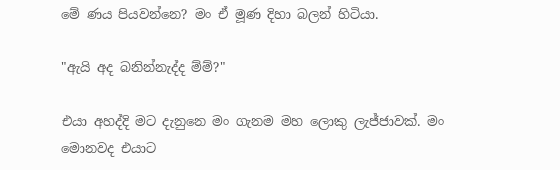මේ ණය පියවන්නෙ? මං ඒ මූණ දිහා බලන් හිටියා.

"ඇයි අද බනින්නැද්ද ම්ම්?"

එයා අහද්දි මට දැනුනෙ මං ගැනම මහ ලොකු ලැජ්ජාවක්. මං මොනවද එයාට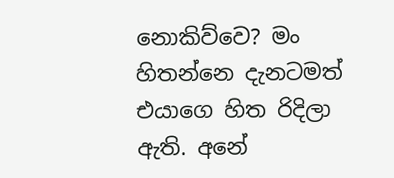නොකිව්වෙ? මං හිතන්නෙ දැනටමත් එයාගෙ හිත රිදිලා ඇති. අනේ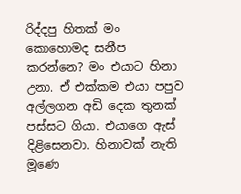රිද්දපු හිතක් මං කොහොමද සනීප කරන්නෙ? මං එයාට හිනා උනා. ඒ එක්කම එයා පපුව අල්ලගන අඩි දෙක තුනක් පස්සට ගියා. එයාගෙ ඇස් දිළිසෙනවා. හිනාවක් නැති මූණෙ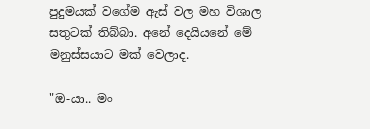පුදුමයක් වගේම ඇස් වල මහ විශාල සතුටක් තිබ්බා. අනේ දෙයියනේ මේ මනුස්සයාට මක් වෙලාද.

"ඔ-යා.. මං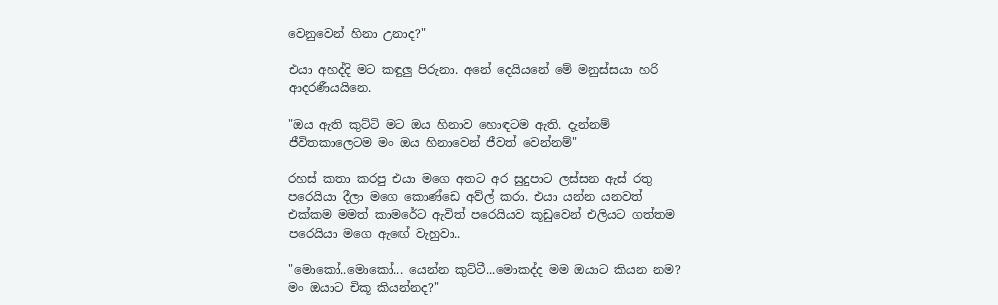වෙනුවෙන් හිනා උනාද?"

එයා අහද්දි මට කඳුලු පිරුනා. අනේ දෙයියනේ මේ මනුස්සයා හරි ආදරණීයයිනෙ.

"ඔය ඇති කුට්ටි මට ඔය හිනාව හොඳටම ඇති. දැන්නම් ජීවිතකාලෙටම මං ඔය හිනාවෙන් ජීවත් වෙන්නම්"

රහස් කතා කරපු එයා මගෙ අතට අර සුදුපාට ලස්සන ඇස් රතු පරෙයියා දීලා මගෙ කොණ්ඩෙ අව්ල් කරා. එයා යන්න යනවත් එක්කම මමත් කාමරේට ඇවිත් පරෙයියව කූඩුවෙන් එලියට ගත්තම පරෙයියා මගෙ ඇඟේ වැහුවා..

"මොකෝ..මොකෝ... යෙන්න කුට්ටී...මොකද්ද මම ඔයාට කියන නම? මං ඔයාට චිකූ කියන්නද?"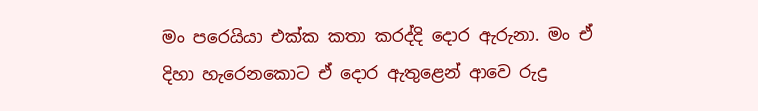මං පරෙයියා එක්ක කතා කරද්දි දොර ඇරුනා. මං ඒ දිහා හැරෙනකොට ඒ දොර ඇතුළෙන් ආවෙ රුද්‍ර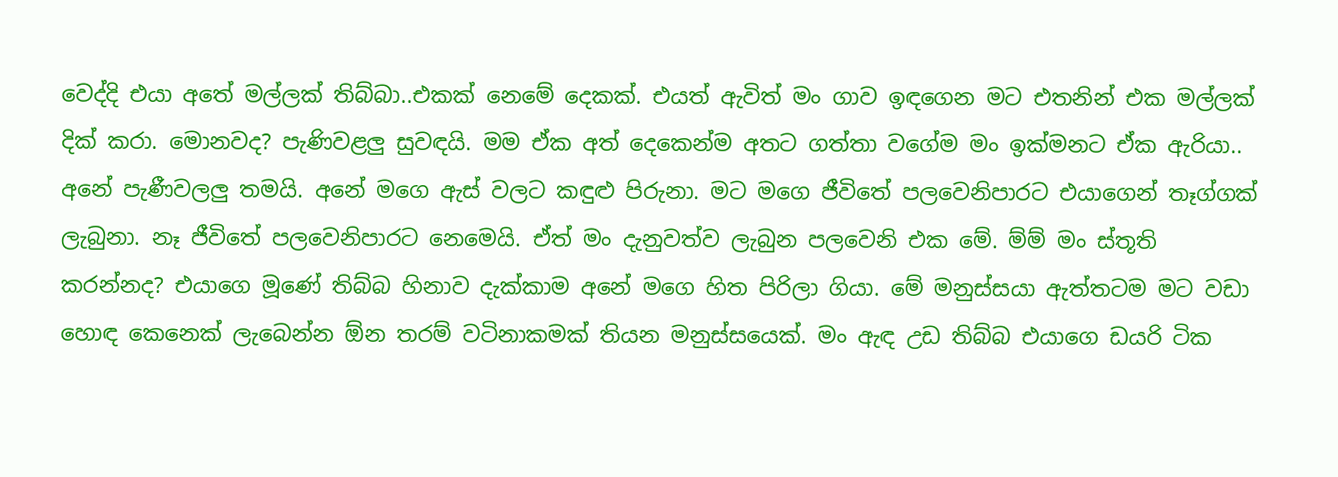වෙද්දි එයා අතේ මල්ලක් තිබ්බා..එකක් නෙමේ දෙකක්. එයත් ඇවිත් මං ගාව ඉඳගෙන මට එතනින් එක මල්ලක් දික් කරා. මොනවද? පැණිවළලු සුවඳයි. මම ඒක අත් දෙකෙන්ම අතට ගත්තා වගේම මං ඉක්මනට ඒක ඇරියා.. අනේ පැණීවලලු තමයි. අනේ මගෙ ඇස් වලට කඳුළු පිරුනා. මට මගෙ ජීවිතේ පලවෙනිපාරට එයාගෙන් තෑග්ගක් ලැබුනා. නෑ ජීවිතේ පලවෙනිපාරට නෙමෙයි. ඒත් මං දැනුවත්ව ලැබුන පලවෙනි එක මේ. ම්ම් මං ස්තූති කරන්නද? එයාගෙ මූණේ තිබ්බ හිනාව දැක්කාම අනේ මගෙ හිත පිරිලා ගියා. මේ මනුස්සයා ඇත්තටම මට වඩා හොඳ කෙනෙක් ලැබෙන්න ඕන තරම් වටිනාකමක් තියන මනුස්සයෙක්. මං ඇඳ උඩ තිබ්බ එයාගෙ ඩයරි ටික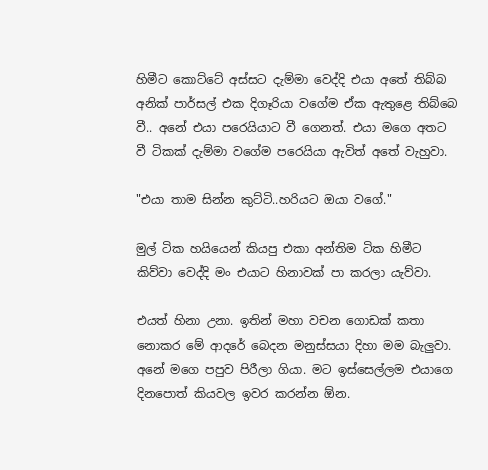හිමීට කොට්ටේ අස්සට දැම්මා වෙද්දි එයා අතේ තිබ්බ අනික් පාර්සල් එක දිගෑරියා වගේම ඒක ඇතුළෙ තිබ්බෙ වී.. අනේ එයා පරෙයියාට වී ගෙනත්. එයා මගෙ අතට වී ටිකක් දැම්මා වගේම පරෙයියා ඇවිත් අතේ වැහුවා.

"එයා තාම සින්න කුට්ටි..හරියට ඔයා වගේ."

මුල් ටික හයියෙන් කියපු එකා අන්තිම ටික හිමීට කිව්වා වෙද්දි මං එයාට හිනාවක් පා කරලා යැව්වා.

එයත් හිනා උනා. ඉතින් මහා වචන ගොඩක් කතා නොකර මේ ආදරේ බෙදන මනුස්සයා දිහා මම බැලුවා. අනේ මගෙ පපුව පිරීලා ගියා. මට ඉස්සෙල්ලම එයාගෙ දිනපොත් කියවල ඉවර කරන්න ඕන.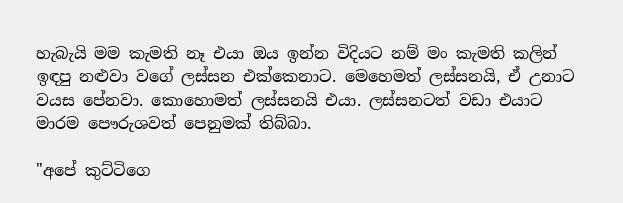හැබැයි මම කැමති නෑ එයා ඔය ඉන්න විදියට නම් මං කැමති කලින් ඉඳපු නළුවා වගේ ලස්සන එක්කෙනාට. මෙහෙමත් ලස්සනයි, ඒ උනාට වයස පේනවා. කොහොමත් ලස්සනයි එයා. ලස්සනටත් වඩා එයාට මාරම පෞරුශවත් පෙනුමක් තිබ්බා.

"අපේ කුට්ටිගෙ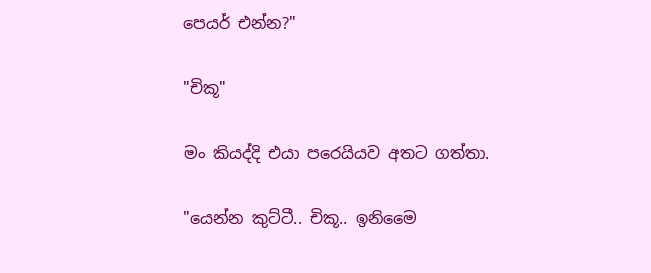පෙයර් එන්න?"

"චිකූ"

මං කියද්දි එයා පරෙයියව අතට ගත්තා.

"යෙන්න කුට්ටී.. චිකූ.. ඉනිමෛ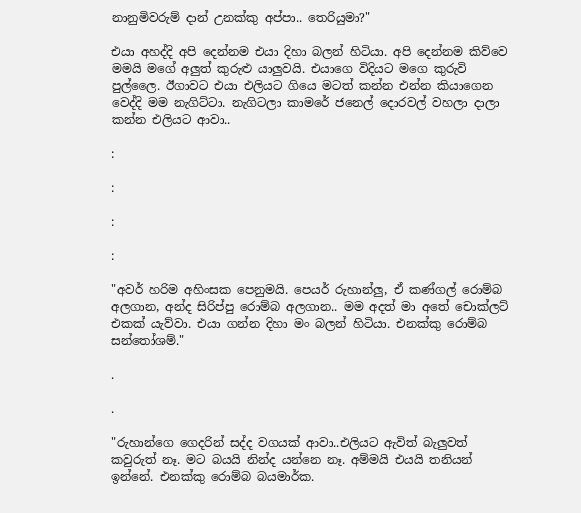නානුමිවරුම් දාන් උනක්කු අප්පා.. තෙරියුමා?"

එයා අහද්දි අපි දෙන්නම එයා දිහා බලන් හිටියා. අපි දෙන්නම කිව්වෙ මමයි මගේ අලුත් කුරුළු යාලුවයි. එයාගෙ විදියට මගෙ කුරුවි පුල්ලෛ. ඊගාවට එයා එලියට ගියෙ මටත් කන්න එන්න කියාගෙන වෙද්දි මම නැගිට්ටා. නැගිටලා කාමරේ ජනෙල් දොරවල් වහලා දාලා කන්න එලියට ආවා..

:

:

:

:

"අවර් හරිම අහිංසක පෙනුමයි. පෙයර් රුහාන්ලු, ඒ කණ්ගල් රොම්බ අලගාන, අන්ද සිරිප්පු රොම්බ අලගාන.. මම අදත් මා අතේ චොක්ලට් එකක් යැව්වා. එයා ගන්න දිහා මං බලන් හිටියා. එනක්කු රොම්බ සන්තෝශම්."

.

.

"රුහාන්ගෙ ගෙදරින් සද්ද වගයක් ආවා..එලියට ඇවිත් බැලුවත් කවුරුත් නෑ. මට බයයි නින්ද යන්නෙ නෑ. අම්මයි එයයි තනියන් ඉන්නේ. එනක්කු රොම්බ බයමාර්ක.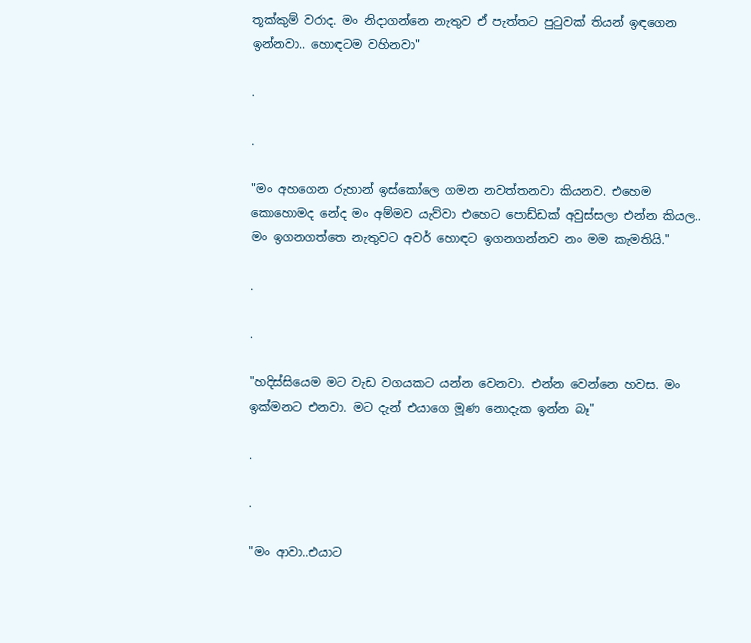තූක්කුම් වරාද. මං නිදාගන්නෙ නැතුව ඒ පැත්තට පුටුවක් තියන් ඉඳගෙන ඉන්නවා.. හොඳටම වහිනවා"

.

.

"මං අහගෙන රුහාන් ඉස්කෝලෙ ගමන නවත්තනවා කියනව. එහෙම කොහොමද නේද මං අම්මව යැව්වා එහෙට පොඩ්ඩක් අවුස්සලා එන්න කියල.. මං ඉගනගත්තෙ නැතුවට අවර් හොඳට ඉගනගන්නව නං මම කැමතියි."

.

.

"හදිස්සියෙම මට වැඩ වගයකට යන්න වෙනවා. එන්න වෙන්නෙ හවස. මං ඉක්මනට එනවා. මට දැන් එයාගෙ මූණ නොදැක ඉන්න බෑ"

.

.

"මං ආවා..එයාට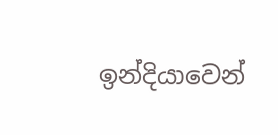ඉන්දියාවෙන්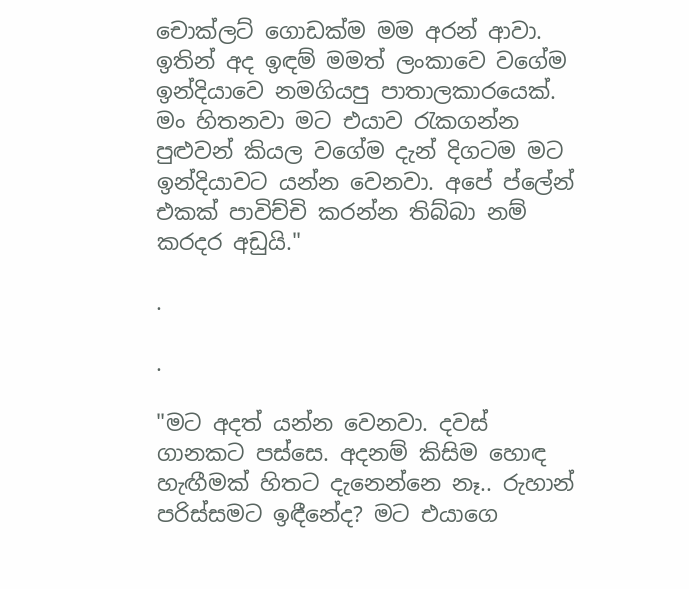චොක්ලට් ගොඩක්ම මම අරන් ආවා. ඉතින් අද ඉඳම් මමත් ලංකාවෙ වගේම ඉන්දියාවෙ නමගියපු පාතාලකාරයෙක්. මං හිතනවා මට එයාව රැකගන්න පුළුවන් කියල වගේම දැන් දිගටම මට ඉන්දියාවට යන්න වෙනවා. අපේ ප්ලේන් එකක් පාවිච්චි කරන්න තිබ්බා නම් කරදර අඩුයි."

.

.

"මට අදත් යන්න වෙනවා. දවස් ගානකට පස්සෙ. අදනම් කිසිම හොඳ හැඟීමක් හිතට දැනෙන්නෙ නෑ.. රුහාන් පරිස්සමට ඉඳීනේද? මට එයාගෙ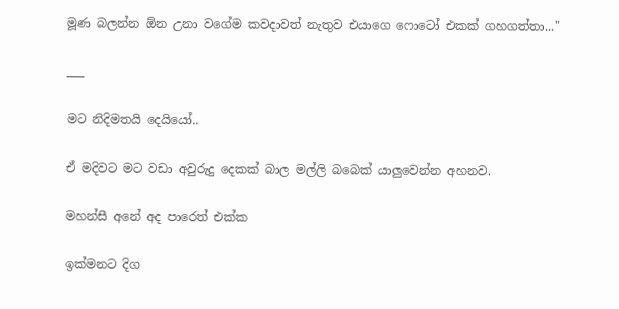මූණ බලන්න ඕන උනා වගේම කවදාවත් නැතුව එයාගෙ ෆොටෝ එකක් ගහගත්තා..."

___

මට නිදිමතයි දෙයියෝ..

ඒ මදිවට මට වඩා අවුරුදු දෙකක් බාල මල්ලි බබෙක් යාලුවෙන්න අහනව.

මහන්සී අනේ අද පාරෙත් එක්ක

ඉක්මනට දිග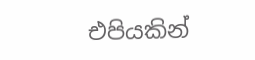එපියකින්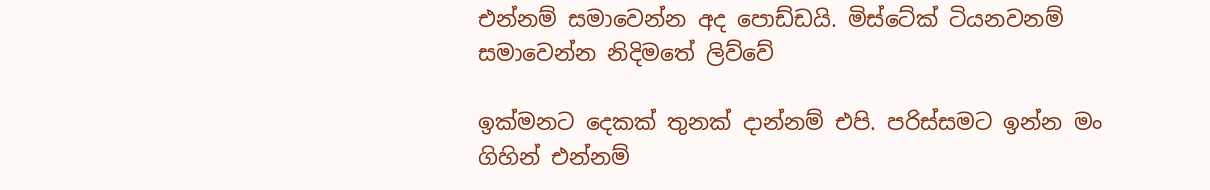එන්නම් සමාවෙන්න අද පොඩ්ඩයි. මිස්ටේක් ටියනවනම් සමාවෙන්න නිදිමතේ ලිව්වේ

ඉක්මනට දෙකක් තුනක් දාන්නම් එපි. පරිස්සමට ඉන්න මං ගිහින් එන්නම්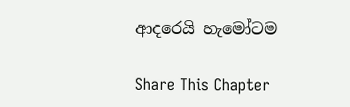ආදරෙයි හැමෝටම

Share This Chapter